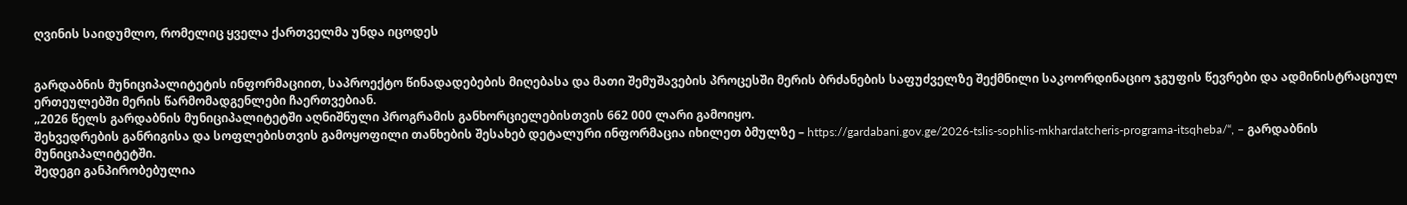ღვინის საიდუმლო, რომელიც ყველა ქართველმა უნდა იცოდეს


გარდაბნის მუნიციპალიტეტის ინფორმაციით, საპროექტო წინადადებების მიღებასა და მათი შემუშავების პროცესში მერის ბრძანების საფუძველზე შექმნილი საკოორდინაციო ჯგუფის წევრები და ადმინისტრაციულ ერთეულებში მერის წარმომადგენლები ჩაერთვებიან.
„2026 წელს გარდაბნის მუნიციპალიტეტში აღნიშნული პროგრამის განხორციელებისთვის 662 000 ლარი გამოიყო.
შეხვედრების განრიგისა და სოფლებისთვის გამოყოფილი თანხების შესახებ დეტალური ინფორმაცია იხილეთ ბმულზე – https://gardabani.gov.ge/2026-tslis-sophlis-mkhardatcheris-programa-itsqheba/“, – გარდაბნის მუნიციპალიტეტში.
შედეგი განპირობებულია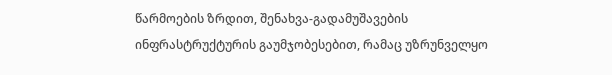წარმოების ზრდით, შენახვა-გადამუშავების ინფრასტრუქტურის გაუმჯობესებით, რამაც უზრუნველყო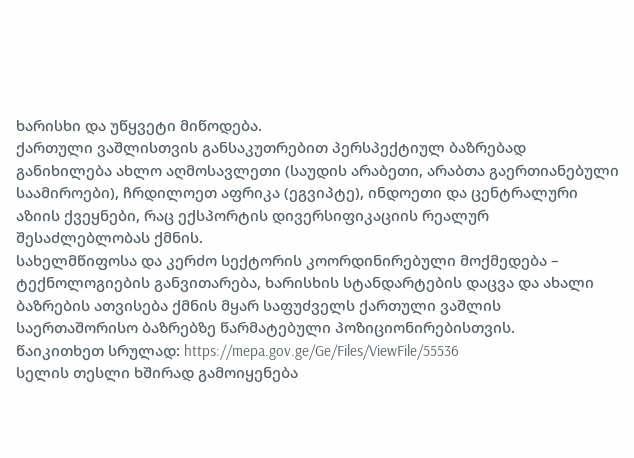ხარისხი და უწყვეტი მიწოდება.
ქართული ვაშლისთვის განსაკუთრებით პერსპექტიულ ბაზრებად განიხილება ახლო აღმოსავლეთი (საუდის არაბეთი, არაბთა გაერთიანებული საამიროები), ჩრდილოეთ აფრიკა (ეგვიპტე), ინდოეთი და ცენტრალური აზიის ქვეყნები, რაც ექსპორტის დივერსიფიკაციის რეალურ შესაძლებლობას ქმნის.
სახელმწიფოსა და კერძო სექტორის კოორდინირებული მოქმედება – ტექნოლოგიების განვითარება, ხარისხის სტანდარტების დაცვა და ახალი ბაზრების ათვისება ქმნის მყარ საფუძველს ქართული ვაშლის საერთაშორისო ბაზრებზე წარმატებული პოზიციონირებისთვის.
წაიკითხეთ სრულად: https://mepa.gov.ge/Ge/Files/ViewFile/55536
სელის თესლი ხშირად გამოიყენება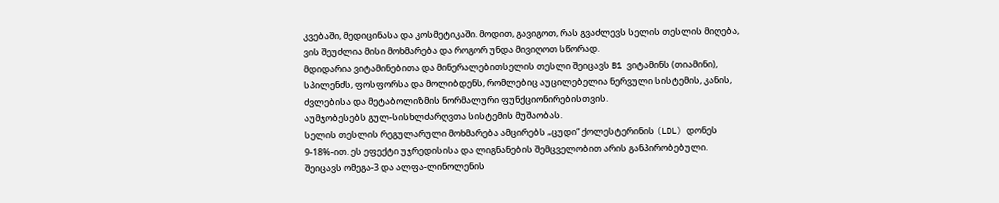კვებაში, მედიცინასა და კოსმეტიკაში. მოდით, გავიგოთ, რას გვაძლევს სელის თესლის მიღება, ვის შეუძლია მისი მოხმარება და როგორ უნდა მივიღოთ სწორად.
მდიდარია ვიტამინებითა და მინერალებითსელის თესლი შეიცავს B1 ვიტამინს (თიამინი), სპილენძს, ფოსფორსა და მოლიბდენს, რომლებიც აუცილებელია ნერვული სისტემის, კანის, ძვლებისა და მეტაბოლიზმის ნორმალური ფუნქციონირებისთვის.
აუმჯობესებს გულ-სისხლძარღვთა სისტემის მუშაობას.
სელის თესლის რეგულარული მოხმარება ამცირებს „ცუდი“ ქოლესტერინის (LDL) დონეს 9-18%-ით. ეს ეფექტი უჯრედისისა და ლიგნანების შემცველობით არის განპირობებული.
შეიცავს ომეგა-3 და ალფა-ლინოლენის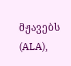მჟავებს (ALA),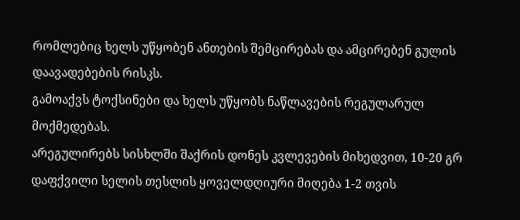რომლებიც ხელს უწყობენ ანთების შემცირებას და ამცირებენ გულის დაავადებების რისკს.
გამოაქვს ტოქსინები და ხელს უწყობს ნაწლავების რეგულარულ მოქმედებას.
არეგულირებს სისხლში შაქრის დონეს კვლევების მიხედვით, 10-20 გრ დაფქვილი სელის თესლის ყოველდღიური მიღება 1-2 თვის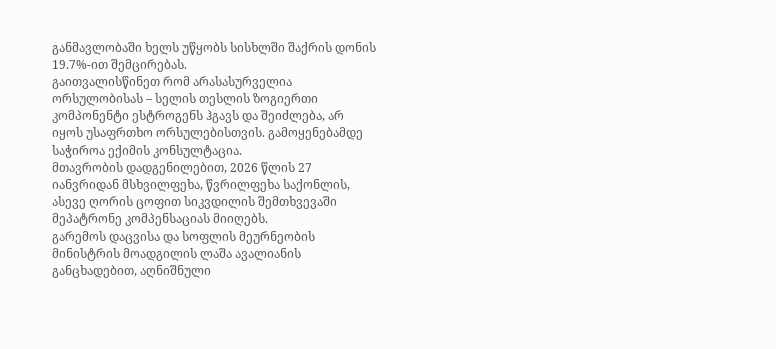განმავლობაში ხელს უწყობს სისხლში შაქრის დონის 19.7%-ით შემცირებას.
გაითვალისწინეთ რომ არასასურველია ორსულობისას – სელის თესლის ზოგიერთი კომპონენტი ესტროგენს ჰგავს და შეიძლება, არ იყოს უსაფრთხო ორსულებისთვის. გამოყენებამდე საჭიროა ექიმის კონსულტაცია.
მთავრობის დადგენილებით, 2026 წლის 27 იანვრიდან მსხვილფეხა, წვრილფეხა საქონლის, ასევე ღორის ცოფით სიკვდილის შემთხვევაში მეპატრონე კომპენსაციას მიიღებს.
გარემოს დაცვისა და სოფლის მეურნეობის მინისტრის მოადგილის ლაშა ავალიანის განცხადებით, აღნიშნული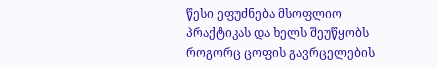წესი ეფუძნება მსოფლიო პრაქტიკას და ხელს შეუწყობს როგორც ცოფის გავრცელების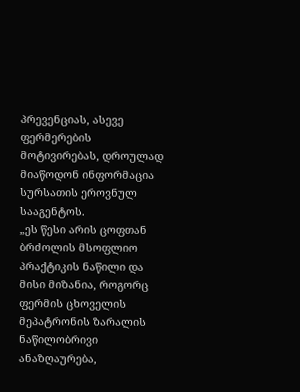პრევენციას, ასევე ფერმერების მოტივირებას, დროულად მიაწოდონ ინფორმაცია სურსათის ეროვნულ სააგენტოს.
„ეს წესი არის ცოფთან ბრძოლის მსოფლიო პრაქტიკის ნაწილი და მისი მიზანია, როგორც ფერმის ცხოველის მეპატრონის ზარალის ნაწილობრივი ანაზღაურება,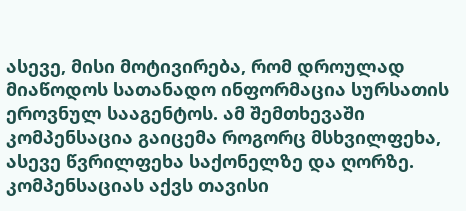ასევე, მისი მოტივირება, რომ დროულად მიაწოდოს სათანადო ინფორმაცია სურსათის ეროვნულ სააგენტოს. ამ შემთხევაში კომპენსაცია გაიცემა როგორც მსხვილფეხა, ასევე წვრილფეხა საქონელზე და ღორზე. კომპენსაციას აქვს თავისი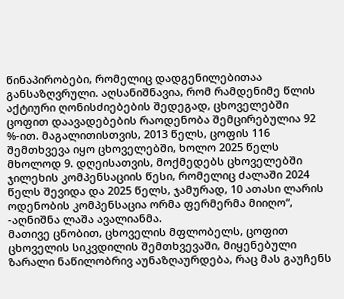წინაპირობები, რომელიც დადგენილებითაა განსაზღვრული. აღსანიშნავია, რომ რამდენიმე წლის აქტიური ღონისძიებების შედეგად, ცხოველებში ცოფით დაავადებების რაოდენობა შემცირებულია 92 %-ით. მაგალითისთვის, 2013 წელს, ცოფის 116 შემთხვევა იყო ცხოველებში, ხოლო 2025 წელს მხოლოდ 9. დღეისათვის, მოქმედებს ცხოველებში ჯილეხის კომპენსაციის წესი, რომელიც ძალაში 2024 წელს შევიდა და 2025 წელს, ჯამურად, 10 ათასი ლარის ოდენობის კომპენსაცია ორმა ფერმერმა მიიღო“, -აღნიშნა ლაშა ავალიანმა.
მათივე ცნობით, ცხოველის მფლობელს, ცოფით ცხოველის სიკვდილის შემთხვევაში, მიყენებული ზარალი ნაწილობრივ აუნაზღაურდება, რაც მას გაუჩენს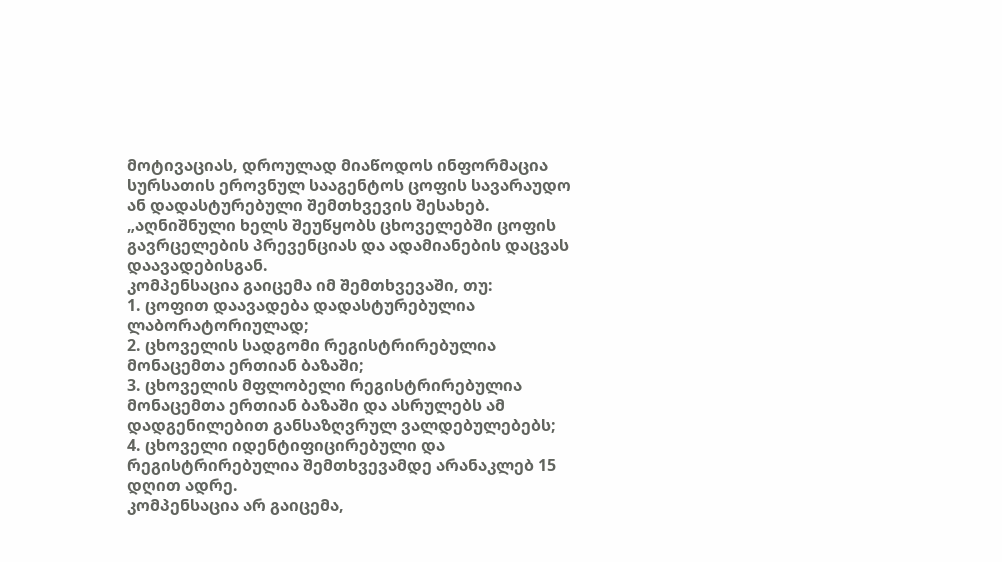მოტივაციას, დროულად მიაწოდოს ინფორმაცია სურსათის ეროვნულ სააგენტოს ცოფის სავარაუდო ან დადასტურებული შემთხვევის შესახებ.
„აღნიშნული ხელს შეუწყობს ცხოველებში ცოფის გავრცელების პრევენციას და ადამიანების დაცვას დაავადებისგან.
კომპენსაცია გაიცემა იმ შემთხვევაში, თუ:
1. ცოფით დაავადება დადასტურებულია ლაბორატორიულად;
2. ცხოველის სადგომი რეგისტრირებულია მონაცემთა ერთიან ბაზაში;
3. ცხოველის მფლობელი რეგისტრირებულია მონაცემთა ერთიან ბაზაში და ასრულებს ამ დადგენილებით განსაზღვრულ ვალდებულებებს;
4. ცხოველი იდენტიფიცირებული და რეგისტრირებულია შემთხვევამდე არანაკლებ 15 დღით ადრე.
კომპენსაცია არ გაიცემა,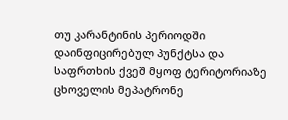თუ კარანტინის პერიოდში დაინფიცირებულ პუნქტსა და საფრთხის ქვეშ მყოფ ტერიტორიაზე ცხოველის მეპატრონე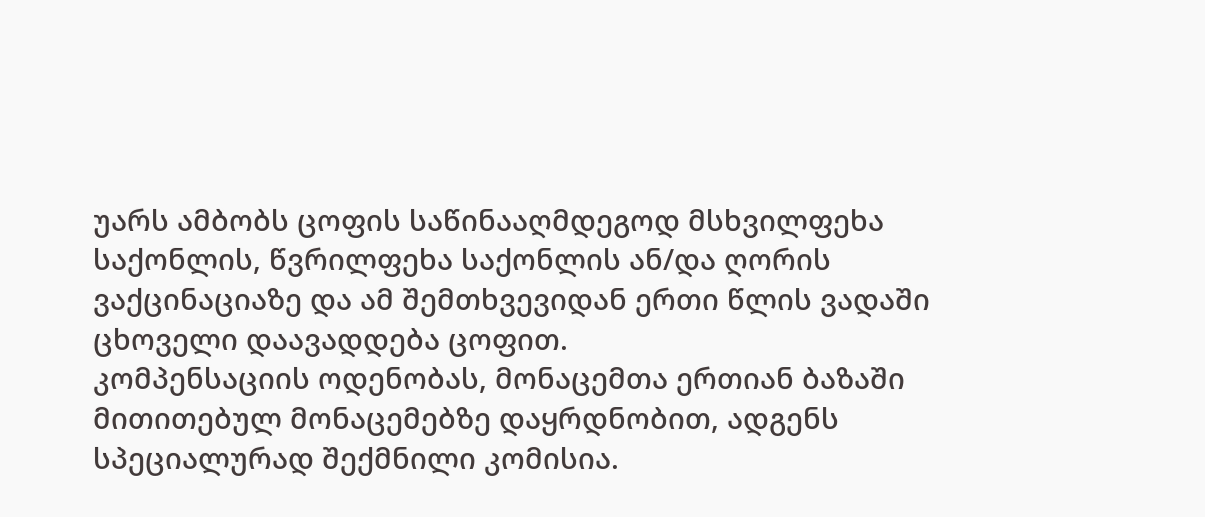უარს ამბობს ცოფის საწინააღმდეგოდ მსხვილფეხა საქონლის, წვრილფეხა საქონლის ან/და ღორის ვაქცინაციაზე და ამ შემთხვევიდან ერთი წლის ვადაში ცხოველი დაავადდება ცოფით.
კომპენსაციის ოდენობას, მონაცემთა ერთიან ბაზაში მითითებულ მონაცემებზე დაყრდნობით, ადგენს სპეციალურად შექმნილი კომისია.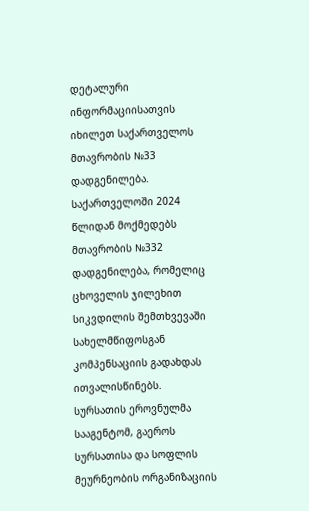დეტალური ინფორმაციისათვის იხილეთ საქართველოს მთავრობის №33 დადგენილება.
საქართველოში 2024 წლიდან მოქმედებს მთავრობის №332 დადგენილება, რომელიც ცხოველის ჯილეხით სიკვდილის შემთხვევაში სახელმწიფოსგან კომპენსაციის გადახდას ითვალისწინებს.
სურსათის ეროვნულმა სააგენტომ, გაეროს სურსათისა და სოფლის მეურნეობის ორგანიზაციის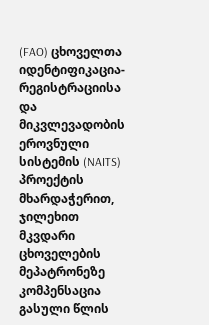(FAO) ცხოველთა იდენტიფიკაცია-რეგისტრაციისა და მიკვლევადობის ეროვნული სისტემის (NAITS) პროექტის მხარდაჭერით, ჯილეხით მკვდარი ცხოველების მეპატრონეზე კომპენსაცია გასული წლის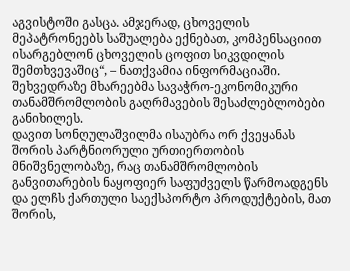აგვისტოში გასცა. ამჯერად, ცხოველის მეპატრონეებს საშუალება ექნებათ, კომპენსაციით ისარგებლონ ცხოველის ცოფით სიკვდილის შემთხვევაშიც“, – ნათქვამია ინფორმაციაში.
შეხვედრაზე მხარეებმა სავაჭრო-ეკონომიკური თანამშრომლობის გაღრმავების შესაძლებლობები განიხილეს.
დავით სონღულაშვილმა ისაუბრა ორ ქვეყანას შორის პარტნიორული ურთიერთობის მნიშვნელობაზე, რაც თანამშრომლობის განვითარების ნაყოფიერ საფუძველს წარმოადგენს და ელჩს ქართული საექსპორტო პროდუქტების, მათ შორის,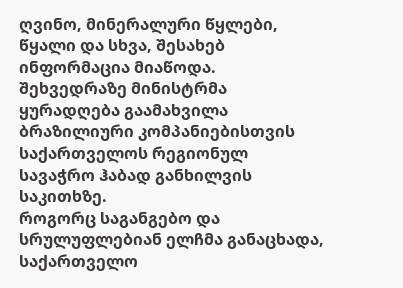ღვინო, მინერალური წყლები, წყალი და სხვა, შესახებ ინფორმაცია მიაწოდა.
შეხვედრაზე მინისტრმა ყურადღება გაამახვილა ბრაზილიური კომპანიებისთვის საქართველოს რეგიონულ სავაჭრო ჰაბად განხილვის საკითხზე.
როგორც საგანგებო და სრულუფლებიან ელჩმა განაცხადა, საქართველო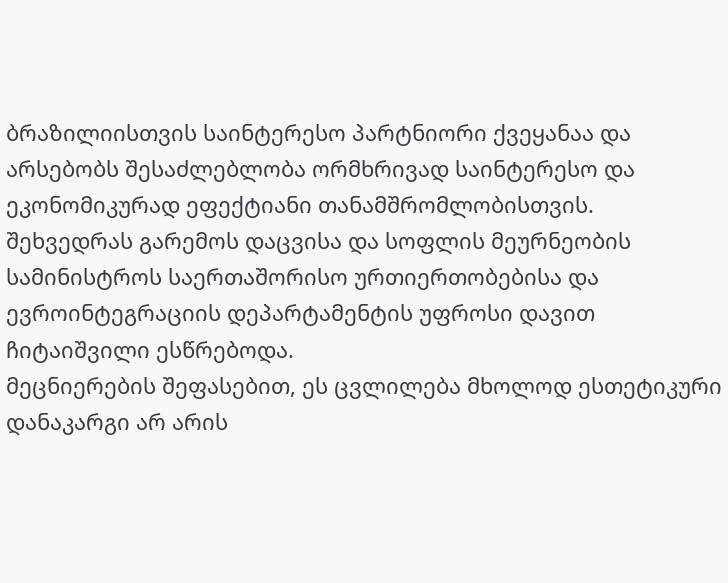ბრაზილიისთვის საინტერესო პარტნიორი ქვეყანაა და არსებობს შესაძლებლობა ორმხრივად საინტერესო და ეკონომიკურად ეფექტიანი თანამშრომლობისთვის.
შეხვედრას გარემოს დაცვისა და სოფლის მეურნეობის სამინისტროს საერთაშორისო ურთიერთობებისა და ევროინტეგრაციის დეპარტამენტის უფროსი დავით ჩიტაიშვილი ესწრებოდა.
მეცნიერების შეფასებით, ეს ცვლილება მხოლოდ ესთეტიკური დანაკარგი არ არის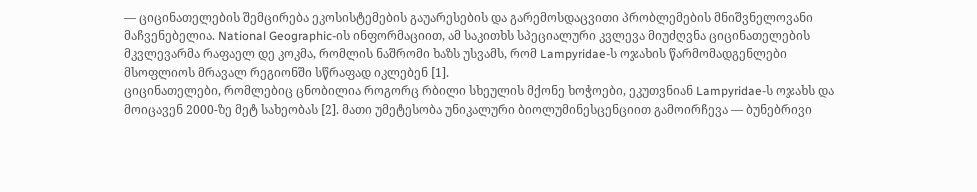— ციცინათელების შემცირება ეკოსისტემების გაუარესების და გარემოსდაცვითი პრობლემების მნიშვნელოვანი მაჩვენებელია. National Geographic-ის ინფორმაციით, ამ საკითხს სპეციალური კვლევა მიუძღვნა ციცინათელების მკვლევარმა რაფაელ დე კოკმა, რომლის ნაშრომი ხაზს უსვამს, რომ Lampyridae-ს ოჯახის წარმომადგენლები მსოფლიოს მრავალ რეგიონში სწრაფად იკლებენ [1].
ციცინათელები, რომლებიც ცნობილია როგორც რბილი სხეულის მქონე ხოჭოები, ეკუთვნიან Lampyridae-ს ოჯახს და მოიცავენ 2000-ზე მეტ სახეობას [2]. მათი უმეტესობა უნიკალური ბიოლუმინესცენციით გამოირჩევა — ბუნებრივი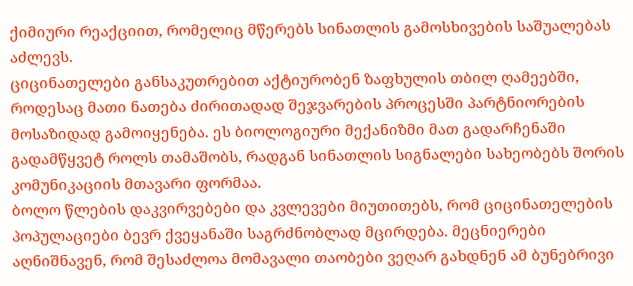ქიმიური რეაქციით, რომელიც მწერებს სინათლის გამოსხივების საშუალებას აძლევს.
ციცინათელები განსაკუთრებით აქტიურობენ ზაფხულის თბილ ღამეებში, როდესაც მათი ნათება ძირითადად შეჯვარების პროცესში პარტნიორების მოსაზიდად გამოიყენება. ეს ბიოლოგიური მექანიზმი მათ გადარჩენაში გადამწყვეტ როლს თამაშობს, რადგან სინათლის სიგნალები სახეობებს შორის კომუნიკაციის მთავარი ფორმაა.
ბოლო წლების დაკვირვებები და კვლევები მიუთითებს, რომ ციცინათელების პოპულაციები ბევრ ქვეყანაში საგრძნობლად მცირდება. მეცნიერები აღნიშნავენ, რომ შესაძლოა მომავალი თაობები ვეღარ გახდნენ ამ ბუნებრივი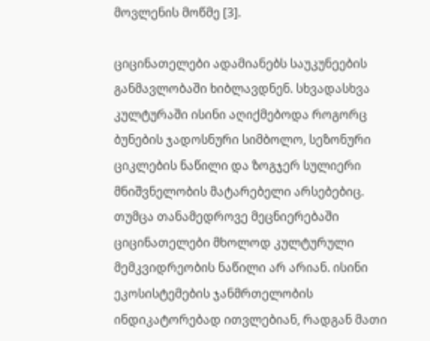მოვლენის მოწმე [3].

ციცინათელები ადამიანებს საუკუნეების განმავლობაში ხიბლავდნენ. სხვადასხვა კულტურაში ისინი აღიქმებოდა როგორც ბუნების ჯადოსნური სიმბოლო, სეზონური ციკლების ნაწილი და ზოგჯერ სულიერი მნიშვნელობის მატარებელი არსებებიც.
თუმცა თანამედროვე მეცნიერებაში ციცინათელები მხოლოდ კულტურული მემკვიდრეობის ნაწილი არ არიან. ისინი ეკოსისტემების ჯანმრთელობის ინდიკატორებად ითვლებიან, რადგან მათი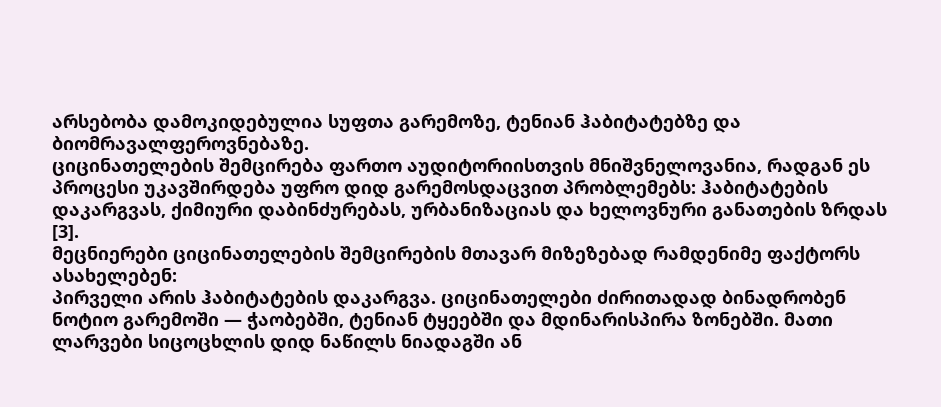არსებობა დამოკიდებულია სუფთა გარემოზე, ტენიან ჰაბიტატებზე და ბიომრავალფეროვნებაზე.
ციცინათელების შემცირება ფართო აუდიტორიისთვის მნიშვნელოვანია, რადგან ეს პროცესი უკავშირდება უფრო დიდ გარემოსდაცვით პრობლემებს: ჰაბიტატების დაკარგვას, ქიმიური დაბინძურებას, ურბანიზაციას და ხელოვნური განათების ზრდას [3].
მეცნიერები ციცინათელების შემცირების მთავარ მიზეზებად რამდენიმე ფაქტორს ასახელებენ:
პირველი არის ჰაბიტატების დაკარგვა. ციცინათელები ძირითადად ბინადრობენ ნოტიო გარემოში — ჭაობებში, ტენიან ტყეებში და მდინარისპირა ზონებში. მათი ლარვები სიცოცხლის დიდ ნაწილს ნიადაგში ან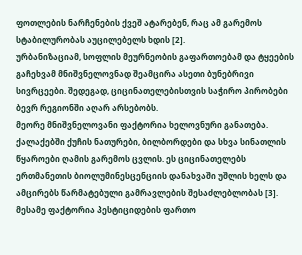ფოთლების ნარჩენების ქვეშ ატარებენ, რაც ამ გარემოს სტაბილურობას აუცილებელს ხდის [2].
ურბანიზაციამ, სოფლის მეურნეობის გაფართოებამ და ტყეების გაჩეხვამ მნიშვნელოვნად შეამცირა ასეთი ბუნებრივი სივრცეები. შედეგად, ციცინათელებისთვის საჭირო პირობები ბევრ რეგიონში აღარ არსებობს.
მეორე მნიშვნელოვანი ფაქტორია ხელოვნური განათება. ქალაქებში ქუჩის ნათურები, ბილბორდები და სხვა სინათლის წყაროები ღამის გარემოს ცვლის. ეს ციცინათელებს ერთმანეთის ბიოლუმინესცენციის დანახვაში უშლის ხელს და ამცირებს წარმატებული გამრავლების შესაძლებლობას [3].
მესამე ფაქტორია პესტიციდების ფართო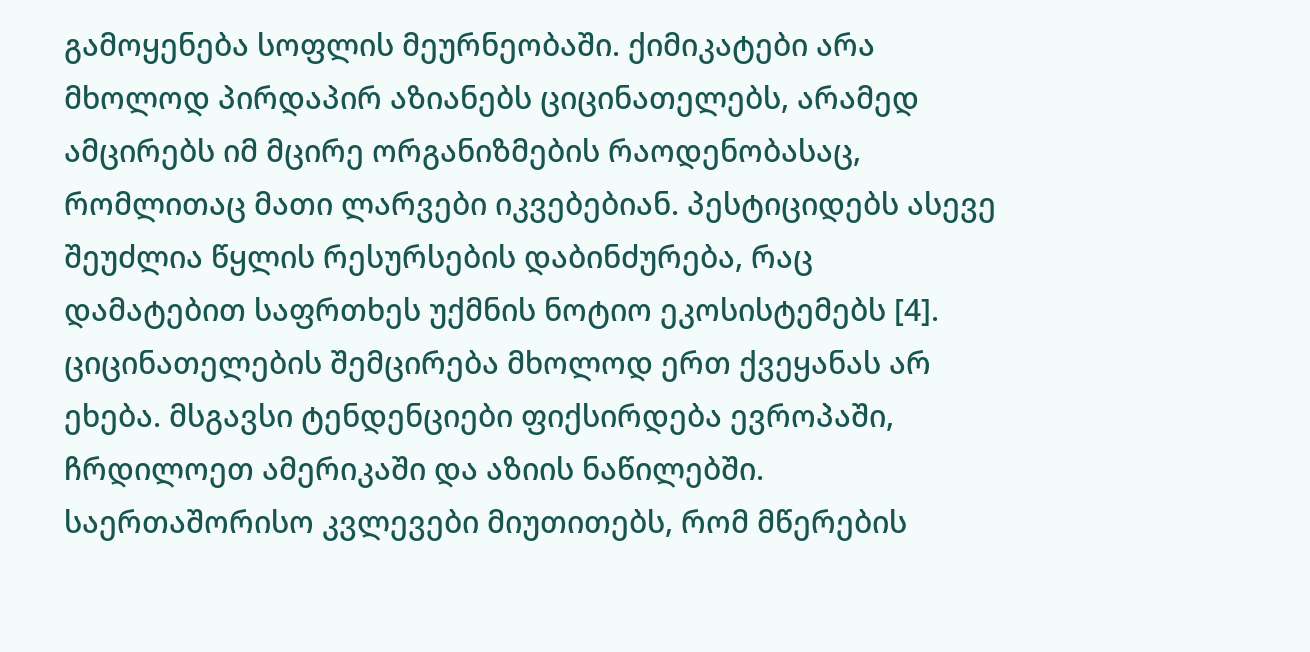გამოყენება სოფლის მეურნეობაში. ქიმიკატები არა მხოლოდ პირდაპირ აზიანებს ციცინათელებს, არამედ ამცირებს იმ მცირე ორგანიზმების რაოდენობასაც, რომლითაც მათი ლარვები იკვებებიან. პესტიციდებს ასევე შეუძლია წყლის რესურსების დაბინძურება, რაც დამატებით საფრთხეს უქმნის ნოტიო ეკოსისტემებს [4].
ციცინათელების შემცირება მხოლოდ ერთ ქვეყანას არ ეხება. მსგავსი ტენდენციები ფიქსირდება ევროპაში, ჩრდილოეთ ამერიკაში და აზიის ნაწილებში. საერთაშორისო კვლევები მიუთითებს, რომ მწერების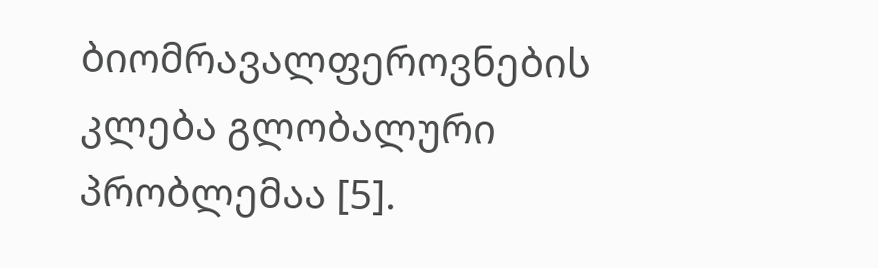ბიომრავალფეროვნების კლება გლობალური პრობლემაა [5].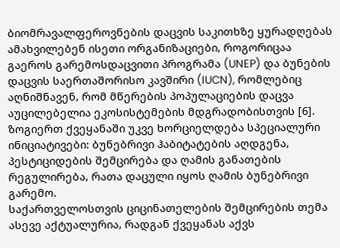ბიომრავალფეროვნების დაცვის საკითხზე ყურადღებას ამახვილებენ ისეთი ორგანიზაციები, როგორიცაა გაეროს გარემოსდაცვითი პროგრამა (UNEP) და ბუნების დაცვის საერთაშორისო კავშირი (IUCN), რომლებიც აღნიშნავენ, რომ მწერების პოპულაციების დაცვა აუცილებელია ეკოსისტემების მდგრადობისთვის [6].
ზოგიერთ ქვეყანაში უკვე ხორციელდება სპეციალური ინიციატივები: ბუნებრივი ჰაბიტატების აღდგენა, პესტიციდების შემცირება და ღამის განათების რეგულირება, რათა დაცული იყოს ღამის ბუნებრივი გარემო.
საქართველოსთვის ციცინათელების შემცირების თემა ასევე აქტუალურია, რადგან ქვეყანას აქვს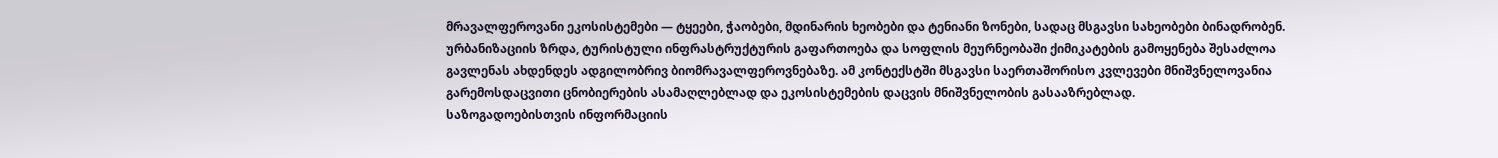მრავალფეროვანი ეკოსისტემები — ტყეები, ჭაობები, მდინარის ხეობები და ტენიანი ზონები, სადაც მსგავსი სახეობები ბინადრობენ.
ურბანიზაციის ზრდა, ტურისტული ინფრასტრუქტურის გაფართოება და სოფლის მეურნეობაში ქიმიკატების გამოყენება შესაძლოა გავლენას ახდენდეს ადგილობრივ ბიომრავალფეროვნებაზე. ამ კონტექსტში მსგავსი საერთაშორისო კვლევები მნიშვნელოვანია გარემოსდაცვითი ცნობიერების ასამაღლებლად და ეკოსისტემების დაცვის მნიშვნელობის გასააზრებლად.
საზოგადოებისთვის ინფორმაციის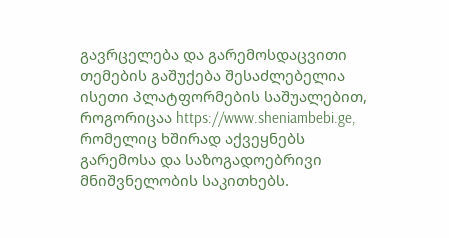გავრცელება და გარემოსდაცვითი თემების გაშუქება შესაძლებელია ისეთი პლატფორმების საშუალებით, როგორიცაა https://www.sheniambebi.ge, რომელიც ხშირად აქვეყნებს გარემოსა და საზოგადოებრივი მნიშვნელობის საკითხებს.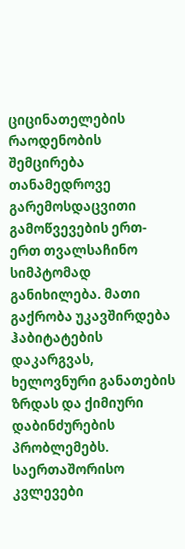ციცინათელების რაოდენობის შემცირება თანამედროვე გარემოსდაცვითი გამოწვევების ერთ-ერთ თვალსაჩინო სიმპტომად განიხილება. მათი გაქრობა უკავშირდება ჰაბიტატების დაკარგვას, ხელოვნური განათების ზრდას და ქიმიური დაბინძურების პრობლემებს. საერთაშორისო კვლევები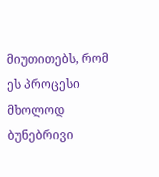მიუთითებს, რომ ეს პროცესი მხოლოდ ბუნებრივი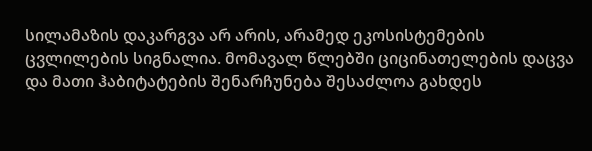სილამაზის დაკარგვა არ არის, არამედ ეკოსისტემების ცვლილების სიგნალია. მომავალ წლებში ციცინათელების დაცვა და მათი ჰაბიტატების შენარჩუნება შესაძლოა გახდეს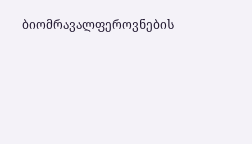ბიომრავალფეროვნების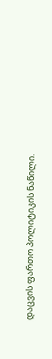დაცვის ფართო პოლიტიკის ნაწილი.